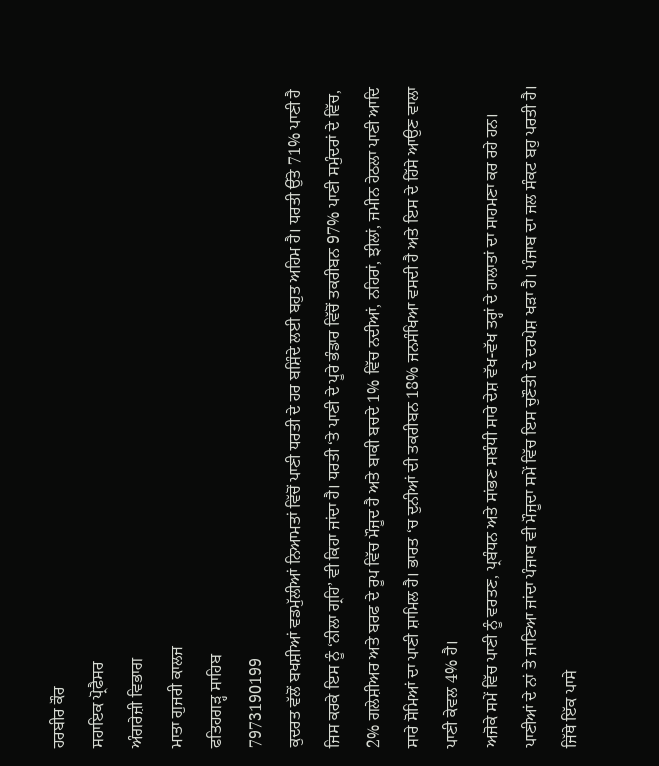ਹਰਬੀਰ ਕੌਰ
ਸਹਾਇਕ ਪ੍ਰੋਫੈਸਰ
ਅੰਗਰੇਜ਼ੀ ਵਿਭਾਗ
ਮਾਤਾ ਗੁਜਰੀ ਕਾਲਜ
ਫਤਿਹਗੜ੍ਹ ਸਾਹਿਬ
7973190199
ਕੁਦਰਤ ਵੱਲੋਂ ਬਖਸ਼ੀਆਂ ਵਡਮੁੱਲੀਆਂ ਨਿਆਮਤਾਂ ਵਿੱਚੋਂ ਪਾਣੀ ਧਰਤੀ ਦੇ ਹਰ ਬਸ਼ਿੰਦੇ ਲਈ ਬਹੁਤ ਅਹਿਮ ਹੈ। ਧਰਤੀ ਉੱਤੇ 71% ਪਾਣੀ ਹੈ ਜਿਸ ਕਰਕੇ ਇਸ ਨੂੰ ‘ਨੀਲਾ ਗ੍ਰਹਿ’ ਵੀ ਕਿਹਾ ਜਾਂਦਾ ਹੈ। ਧਰਤੀ ‘ਤੇ ਪਾਣੀ ਦੇ ਪੂਰੇ ਭੰਡਾਰ ਵਿੱਚੋਂ ਤਕਰੀਬਨ 97% ਪਾਣੀ ਸਮੁੰਦਰਾਂ ਦੇ ਵਿੱਚ, 2% ਗਲੇਸ਼ੀਅਰ ਅਤੇ ਬਰਫ ਦੇ ਰੂਪ ਵਿੱਚ ਮੌਜੂਦ ਹੈ ਅਤੇ ਬਾਕੀ ਬਚਦੇ 1% ਵਿੱਚ ਨਦੀਆਂ, ਨਹਿਰਾਂ, ਝੀਲਾਂ, ਜਮੀਨ ਹੇਠਲਾ ਪਾਣੀ ਆਦਿ ਸਾਰੇ ਸੋਮਿਆਂ ਦਾ ਪਾਣੀ ਸ਼ਾਮਿਲ ਹੈ। ਭਾਰਤ ‘ਚ ਦੁਨੀਆਂ ਦੀ ਤਕਰੀਬਨ 18% ਜਨਸੰਖਿਆ ਵਸਦੀ ਹੈ ਅਤੇ ਇਸ ਦੇ ਹਿੱਸੇ ਆਉਣ ਵਾਲਾ ਪਾਣੀ ਕੇਵਲ 4% ਹੈ।
ਅਜੋਕੇ ਸਮੇਂ ਵਿੱਚ ਪਾਣੀ ਨੂੰ ਵਰਤਣ, ਪ੍ਰਬੰਧਨ ਅਤੇ ਸਾਂਭਣ ਸਬੰਧੀ ਸਾਰੇ ਦੇਸ਼ ਵੱਖ-ਵੱਖ ਤਰ੍ਹਾਂ ਦੇ ਹਾਲਾਤਾਂ ਦਾ ਸਾਹਮਣਾ ਕਰ ਰਹੇ ਹਨ। ਪਾਣੀਆਂ ਦੇ ਨਾਂ ਤੇ ਜਾਣਿਆ ਜਾਂਦਾ ਪੰਜਾਬ ਵੀ ਮੌਜੂਦਾ ਸਮੇਂ ਵਿੱਚ ਇਸ ਚੁਣੌਤੀ ਦੇ ਦਰਪੇਸ਼ ਖੜਾ ਹੈ। ਪੰਜਾਬ ਦਾ ਜਲ ਸੰਕਟ ਬਹੁ ਪਰਤੀ ਹੈ। ਜਿੱਥੇ ਇੱਕ ਪਾਸੇ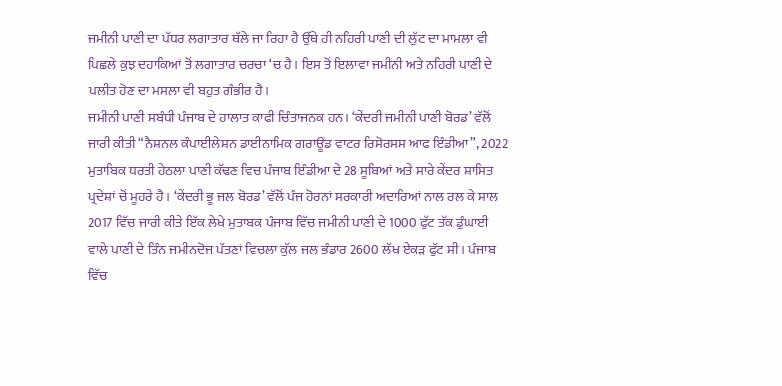ਜਮੀਨੀ ਪਾਣੀ ਦਾ ਪੱਧਰ ਲਗਾਤਾਰ ਥੱਲੇ ਜਾ ਰਿਹਾ ਹੈ ਉੱਥੇ ਹੀ ਨਹਿਰੀ ਪਾਣੀ ਦੀ ਲੁੱਟ ਦਾ ਮਾਮਲਾ ਵੀ ਪਿਛਲੇ ਕੁਝ ਦਹਾਕਿਆਂ ਤੋਂ ਲਗਾਤਾਰ ਚਰਚਾ ‘ਚ ਹੈ। ਇਸ ਤੋਂ ਇਲਾਵਾ ਜਮੀਨੀ ਅਤੇ ਨਹਿਰੀ ਪਾਣੀ ਦੇ ਪਲੀਤ ਹੋਣ ਦਾ ਮਸਲਾ ਵੀ ਬਹੁਤ ਗੰਭੀਰ ਹੈ।
ਜਮੀਨੀ ਪਾਣੀ ਸਬੰਧੀ ਪੰਜਾਬ ਦੇ ਹਾਲਾਤ ਕਾਫੀ ਚਿੰਤਾਜਨਕ ਹਨ। ‘ਕੇਂਦਰੀ ਜਮੀਨੀ ਪਾਣੀ ਬੋਰਡ’ ਵੱਲੋਂ ਜਾਰੀ ਕੀਤੀ “ਨੈਸ਼ਨਲ ਕੰਪਾਈਲੇਸ਼ਨ ਡਾਈਨਾਮਿਕ ਗਰਾਊਂਡ ਵਾਟਰ ਰਿਸੋਰਸਸ ਆਫ ਇੰਡੀਆ”, 2022 ਮੁਤਾਬਿਕ ਧਰਤੀ ਹੇਠਲਾ ਪਾਣੀ ਕੱਢਣ ਵਿਚ ਪੰਜਾਬ ਇੰਡੀਆ ਦੇ 28 ਸੂਬਿਆਂ ਅਤੇ ਸਾਰੇ ਕੇਂਦਰ ਸ਼ਾਸਿਤ ਪ੍ਰਦੇਸ਼ਾਂ ਚੋਂ ਮੂਹਰੇ ਹੈ। ‘ਕੇਂਦਰੀ ਭੂ ਜਲ ਬੋਰਡ’ ਵੱਲੋਂ ਪੰਜ ਹੋਰਨਾਂ ਸਰਕਾਰੀ ਅਦਾਰਿਆਂ ਨਾਲ ਰਲ ਕੇ ਸਾਲ 2017 ਵਿੱਚ ਜਾਰੀ ਕੀਤੇ ਇੱਕ ਲੇਖੇ ਮੁਤਾਬਕ ਪੰਜਾਬ ਵਿੱਚ ਜਮੀਨੀ ਪਾਣੀ ਦੇ 1000 ਫੁੱਟ ਤੱਕ ਡੁੰਘਾਈ ਵਾਲੇ ਪਾਣੀ ਦੇ ਤਿੰਨ ਜਮੀਨਦੋਜ ਪੱਤਣਾਂ ਵਿਚਲਾ ਕੁੱਲ ਜਲ ਭੰਡਾਰ 2600 ਲੱਖ ਏਕੜ ਫੁੱਟ ਸੀ। ਪੰਜਾਬ ਵਿੱਚ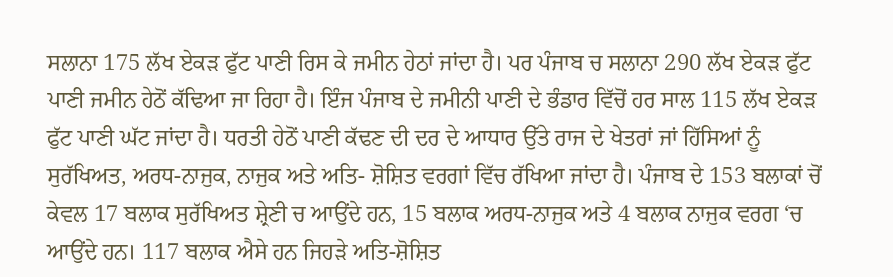ਸਲਾਨਾ 175 ਲੱਖ ਏਕੜ ਫੁੱਟ ਪਾਣੀ ਰਿਸ ਕੇ ਜਮੀਨ ਹੇਠਾਂ ਜਾਂਦਾ ਹੈ। ਪਰ ਪੰਜਾਬ ਚ ਸਲਾਨਾ 290 ਲੱਖ ਏਕੜ ਫੁੱਟ ਪਾਣੀ ਜਮੀਨ ਹੇਠੋਂ ਕੱਢਿਆ ਜਾ ਰਿਹਾ ਹੈ। ਇੰਜ ਪੰਜਾਬ ਦੇ ਜਮੀਨੀ ਪਾਣੀ ਦੇ ਭੰਡਾਰ ਵਿੱਚੋਂ ਹਰ ਸਾਲ 115 ਲੱਖ ਏਕੜ ਫੁੱਟ ਪਾਣੀ ਘੱਟ ਜਾਂਦਾ ਹੈ। ਧਰਤੀ ਹੇਠੋਂ ਪਾਣੀ ਕੱਢਣ ਦੀ ਦਰ ਦੇ ਆਧਾਰ ਉੱਤੇ ਰਾਜ ਦੇ ਖੇਤਰਾਂ ਜਾਂ ਹਿੱਸਿਆਂ ਨੂੰ ਸੁਰੱਖਿਅਤ, ਅਰਧ-ਨਾਜੁਕ, ਨਾਜੁਕ ਅਤੇ ਅਤਿ- ਸ਼ੋਸ਼ਿਤ ਵਰਗਾਂ ਵਿੱਚ ਰੱਖਿਆ ਜਾਂਦਾ ਹੈ। ਪੰਜਾਬ ਦੇ 153 ਬਲਾਕਾਂ ਚੋਂ ਕੇਵਲ 17 ਬਲਾਕ ਸੁਰੱਖਿਅਤ ਸ਼੍ਰੇਣੀ ਚ ਆਉਂਦੇ ਹਨ, 15 ਬਲਾਕ ਅਰਧ-ਨਾਜੁਕ ਅਤੇ 4 ਬਲਾਕ ਨਾਜੁਕ ਵਰਗ ‘ਚ ਆਉਂਦੇ ਹਨ। 117 ਬਲਾਕ ਐਸੇ ਹਨ ਜਿਹੜੇ ਅਤਿ-ਸ਼ੋਸ਼ਿਤ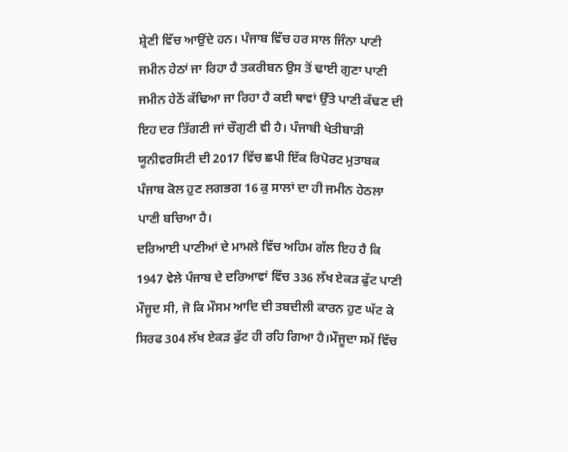ਸ਼੍ਰੇਣੀ ਵਿੱਚ ਆਉਂਦੇ ਹਨ। ਪੰਜਾਬ ਵਿੱਚ ਹਰ ਸਾਲ ਜਿੰਨਾ ਪਾਣੀ ਜਮੀਨ ਹੇਠਾਂ ਜਾ ਰਿਹਾ ਹੈ ਤਕਰੀਬਨ ਉਸ ਤੋਂ ਢਾਈ ਗੁਣਾ ਪਾਣੀ ਜਮੀਨ ਹੇਠੋਂ ਕੱਢਿਆ ਜਾ ਰਿਹਾ ਹੈ ਕਈ ਥਾਵਾਂ ਉੱਤੇ ਪਾਣੀ ਕੱਢਣ ਦੀ ਇਹ ਦਰ ਤਿੱਗਣੀ ਜਾਂ ਚੌਗੁਣੀ ਵੀ ਹੈ। ਪੰਜਾਬੀ ਖੇਤੀਬਾੜੀ ਯੂਨੀਵਰਸਿਟੀ ਦੀ 2017 ਵਿੱਚ ਛਪੀ ਇੱਕ ਰਿਪੋਰਟ ਮੁਤਾਬਕ ਪੰਜਾਬ ਕੋਲ ਹੁਣ ਲਗਭਗ 16 ਕੁ ਸਾਲਾਂ ਦਾ ਹੀ ਜਮੀਨ ਹੇਠਲਾ ਪਾਣੀ ਬਚਿਆ ਹੈ।
ਦਰਿਆਈ ਪਾਣੀਆਂ ਦੇ ਮਾਮਲੇ ਵਿੱਚ ਅਹਿਮ ਗੱਲ ਇਹ ਹੈ ਕਿ 1947 ਵੇਲੇ ਪੰਜਾਬ ਦੇ ਦਰਿਆਵਾਂ ਵਿੱਚ 336 ਲੱਖ ਏਕੜ ਫੁੱਟ ਪਾਣੀ ਮੌਜੂਦ ਸੀ, ਜੋ ਕਿ ਮੌਸਮ ਆਦਿ ਦੀ ਤਬਦੀਲੀ ਕਾਰਨ ਹੁਣ ਘੱਟ ਕੇ ਸਿਰਫ 304 ਲੱਖ ਏਕੜ ਫੁੱਟ ਹੀ ਰਹਿ ਗਿਆ ਹੈ।ਮੌਜੂਦਾ ਸਮੇਂ ਵਿੱਚ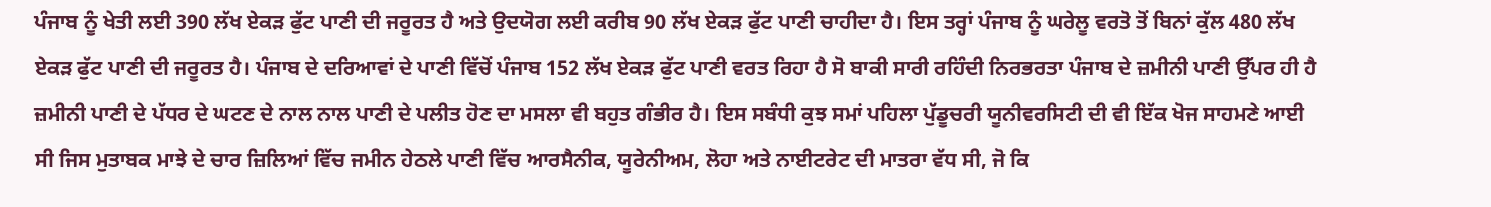ਪੰਜਾਬ ਨੂੰ ਖੇਤੀ ਲਈ 390 ਲੱਖ ਏਕੜ ਫੁੱਟ ਪਾਣੀ ਦੀ ਜਰੂਰਤ ਹੈ ਅਤੇ ਉਦਯੋਗ ਲਈ ਕਰੀਬ 90 ਲੱਖ ਏਕੜ ਫੁੱਟ ਪਾਣੀ ਚਾਹੀਦਾ ਹੈ। ਇਸ ਤਰ੍ਹਾਂ ਪੰਜਾਬ ਨੂੰ ਘਰੇਲੂ ਵਰਤੋ ਤੋਂ ਬਿਨਾਂ ਕੁੱਲ 480 ਲੱਖ ਏਕੜ ਫੁੱਟ ਪਾਣੀ ਦੀ ਜਰੂਰਤ ਹੈ। ਪੰਜਾਬ ਦੇ ਦਰਿਆਵਾਂ ਦੇ ਪਾਣੀ ਵਿੱਚੋਂ ਪੰਜਾਬ 152 ਲੱਖ ਏਕੜ ਫੁੱਟ ਪਾਣੀ ਵਰਤ ਰਿਹਾ ਹੈ ਸੋ ਬਾਕੀ ਸਾਰੀ ਰਹਿੰਦੀ ਨਿਰਭਰਤਾ ਪੰਜਾਬ ਦੇ ਜ਼ਮੀਨੀ ਪਾਣੀ ਉੱਪਰ ਹੀ ਹੈ
ਜ਼ਮੀਨੀ ਪਾਣੀ ਦੇ ਪੱਧਰ ਦੇ ਘਟਣ ਦੇ ਨਾਲ ਨਾਲ ਪਾਣੀ ਦੇ ਪਲੀਤ ਹੋਣ ਦਾ ਮਸਲਾ ਵੀ ਬਹੁਤ ਗੰਭੀਰ ਹੈ। ਇਸ ਸਬੰਧੀ ਕੁਝ ਸਮਾਂ ਪਹਿਲਾ ਪੁੱਡੂਚਰੀ ਯੂਨੀਵਰਸਿਟੀ ਦੀ ਵੀ ਇੱਕ ਖੋਜ ਸਾਹਮਣੇ ਆਈ ਸੀ ਜਿਸ ਮੁਤਾਬਕ ਮਾਝੇ ਦੇ ਚਾਰ ਜ਼ਿਲਿਆਂ ਵਿੱਚ ਜਮੀਨ ਹੇਠਲੇ ਪਾਣੀ ਵਿੱਚ ਆਰਸੈਨੀਕ, ਯੂਰੇਨੀਅਮ, ਲੋਹਾ ਅਤੇ ਨਾਈਟਰੇਟ ਦੀ ਮਾਤਰਾ ਵੱਧ ਸੀ, ਜੋ ਕਿ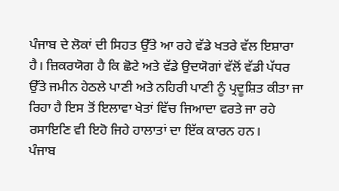ਪੰਜਾਬ ਦੇ ਲੋਕਾਂ ਦੀ ਸਿਹਤ ਉੱਤੇ ਆ ਰਹੇ ਵੱਡੇ ਖਤਰੇ ਵੱਲ ਇਸ਼ਾਰਾ ਹੈ। ਜ਼ਿਕਰਯੋਗ ਹੈ ਕਿ ਛੋਟੇ ਅਤੇ ਵੱਡੇ ਉਦਯੋਗਾਂ ਵੱਲੋਂ ਵੱਡੀ ਪੱਧਰ ਉੱਤੇ ਜਮੀਨ ਹੇਠਲੇ ਪਾਣੀ ਅਤੇ ਨਹਿਰੀ ਪਾਣੀ ਨੂੰ ਪ੍ਰਦੂਸ਼ਿਤ ਕੀਤਾ ਜਾ ਰਿਹਾ ਹੈ ਇਸ ਤੋਂ ਇਲਾਵਾ ਖੇਤਾਂ ਵਿੱਚ ਜਿਆਦਾ ਵਰਤੇ ਜਾ ਰਹੇ ਰਸਾਇਣਿ ਵੀ ਇਹੋ ਜਿਹੇ ਹਾਲਾਤਾਂ ਦਾ ਇੱਕ ਕਾਰਨ ਹਨ।
ਪੰਜਾਬ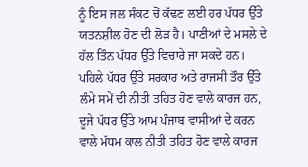ਨੂੰ ਇਸ ਜਲ ਸੰਕਟ ਚੋਂ ਕੱਢਣ ਲਈ ਹਰ ਪੱਧਰ ਉੱਤੇ ਯਤਨਸ਼ੀਲ ਹੋਣ ਦੀ ਲੋੜ ਹੈ। ਪਾਣੀਆਂ ਦੇ ਮਸਲੇ ਦੇ ਹੱਲ ਤਿੰਨ ਪੱਧਰ ਉੱਤੇ ਵਿਚਾਰੇ ਜਾ ਸਕਦੇ ਹਨ। ਪਹਿਲੇ ਪੱਧਰ ਉੱਤੇ ਸਰਕਾਰ ਅਤੇ ਰਾਜਸੀ ਤੌਰ ਉੱਤੇ ਲੰਮੇ ਸਮੇਂ ਦੀ ਨੀਤੀ ਤਹਿਤ ਹੋਣ ਵਾਲੇ ਕਾਰਜ ਹਨ, ਦੂਜੇ ਪੱਧਰ ਉੱਤੇ ਆਮ ਪੰਜਾਬ ਵਾਸੀਆਂ ਦੇ ਕਰਨ ਵਾਲੇ ਮੱਧਮ ਕਾਲ ਨੀਤੀ ਤਹਿਤ ਹੋਣ ਵਾਲੇ ਕਾਰਜ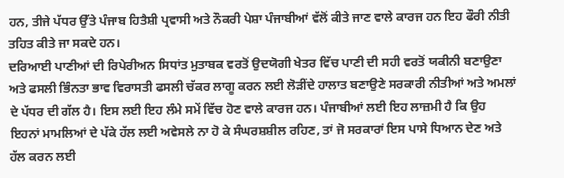ਹਨ, ਤੀਜੇ ਪੱਧਰ ਉੱਤੇ ਪੰਜਾਬ ਹਿਤੈਸ਼ੀ ਪ੍ਰਵਾਸੀ ਅਤੇ ਨੌਕਰੀ ਪੇਸ਼ਾ ਪੰਜਾਬੀਆਂ ਵੱਲੋਂ ਕੀਤੇ ਜਾਣ ਵਾਲੇ ਕਾਰਜ ਹਨ ਇਹ ਫੌਰੀ ਨੀਤੀ ਤਹਿਤ ਕੀਤੇ ਜਾ ਸਕਦੇ ਹਨ।
ਦਰਿਆਈ ਪਾਣੀਆਂ ਦੀ ਰਿਪੇਰੀਅਨ ਸਿਧਾਂਤ ਮੁਤਾਬਕ ਵਰਤੋਂ ਉਦਯੋਗੀ ਖੇਤਰ ਵਿੱਚ ਪਾਣੀ ਦੀ ਸਹੀ ਵਰਤੋਂ ਯਕੀਨੀ ਬਣਾਉਣਾ ਅਤੇ ਫਸਲੀ ਭਿੰਨਤਾ ਭਾਵ ਵਿਰਾਸਤੀ ਫਸਲੀ ਚੱਕਰ ਲਾਗੂ ਕਰਨ ਲਈ ਲੋੜੀਂਦੇ ਹਾਲਾਤ ਬਣਾਉਣੇ ਸਰਕਾਰੀ ਨੀਤੀਆਂ ਅਤੇ ਅਮਲਾਂ ਦੇ ਪੱਧਰ ਦੀ ਗੱਲ ਹੈ। ਇਸ ਲਈ ਇਹ ਲੰਮੇ ਸਮੇਂ ਵਿੱਚ ਹੋਣ ਵਾਲੇ ਕਾਰਜ ਹਨ। ਪੰਜਾਬੀਆਂ ਲਈ ਇਹ ਲਾਜ਼ਮੀ ਹੈ ਕਿ ਉਹ ਇਹਨਾਂ ਮਾਮਲਿਆਂ ਦੇ ਪੱਕੇ ਹੱਲ ਲਈ ਅਵੇਸਲੇ ਨਾ ਹੋ ਕੇ ਸੰਘਰਸ਼ਸ਼ੀਲ ਰਹਿਣ, ਤਾਂ ਜੋ ਸਰਕਾਰਾਂ ਇਸ ਪਾਸੇ ਧਿਆਨ ਦੇਣ ਅਤੇ ਹੱਲ ਕਰਨ ਲਈ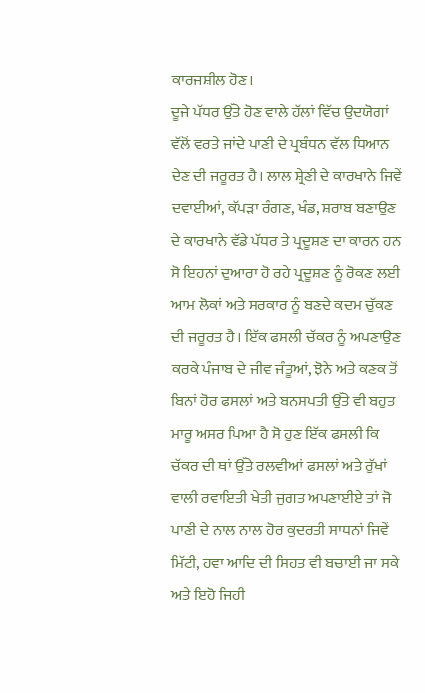ਕਾਰਜਸ਼ੀਲ ਹੋਣ।
ਦੂਜੇ ਪੱਧਰ ਉੱਤੇ ਹੋਣ ਵਾਲੇ ਹੱਲਾਂ ਵਿੱਚ ਉਦਯੋਗਾਂ ਵੱਲੋਂ ਵਰਤੇ ਜਾਂਦੇ ਪਾਣੀ ਦੇ ਪ੍ਰਬੰਧਨ ਵੱਲ ਧਿਆਨ ਦੇਣ ਦੀ ਜਰੂਰਤ ਹੈ। ਲਾਲ ਸ਼੍ਰੇਣੀ ਦੇ ਕਾਰਖਾਨੇ ਜਿਵੇਂ ਦਵਾਈਆਂ, ਕੱਪੜਾ ਰੰਗਣ, ਖੰਡ, ਸ਼ਰਾਬ ਬਣਾਉਣ ਦੇ ਕਾਰਖਾਨੇ ਵੱਡੇ ਪੱਧਰ ਤੇ ਪ੍ਰਦੂਸ਼ਣ ਦਾ ਕਾਰਨ ਹਨ ਸੋ ਇਹਨਾਂ ਦੁਆਰਾ ਹੋ ਰਹੇ ਪ੍ਰਦੂਸ਼ਣ ਨੂੰ ਰੋਕਣ ਲਈ ਆਮ ਲੋਕਾਂ ਅਤੇ ਸਰਕਾਰ ਨੂੰ ਬਣਦੇ ਕਦਮ ਚੁੱਕਣ ਦੀ ਜਰੂਰਤ ਹੈ। ਇੱਕ ਫਸਲੀ ਚੱਕਰ ਨੂੰ ਅਪਣਾਉਣ ਕਰਕੇ ਪੰਜਾਬ ਦੇ ਜੀਵ ਜੰਤੂਆਂ, ਝੋਨੇ ਅਤੇ ਕਣਕ ਤੋਂ ਬਿਨਾਂ ਹੋਰ ਫਸਲਾਂ ਅਤੇ ਬਨਸਪਤੀ ਉੱਤੇ ਵੀ ਬਹੁਤ ਮਾਰੂ ਅਸਰ ਪਿਆ ਹੈ ਸੋ ਹੁਣ ਇੱਕ ਫਸਲੀ ਕਿ ਚੱਕਰ ਦੀ ਥਾਂ ਉੱਤੇ ਰਲਵੀਆਂ ਫਸਲਾਂ ਅਤੇ ਰੁੱਖਾਂ ਵਾਲੀ ਰਵਾਇਤੀ ਖੇਤੀ ਜੁਗਤ ਅਪਣਾਈਏ ਤਾਂ ਜੋ ਪਾਣੀ ਦੇ ਨਾਲ ਨਾਲ ਹੋਰ ਕੁਦਰਤੀ ਸਾਧਨਾਂ ਜਿਵੇਂ ਮਿੱਟੀ, ਹਵਾ ਆਦਿ ਦੀ ਸਿਹਤ ਵੀ ਬਚਾਈ ਜਾ ਸਕੇ ਅਤੇ ਇਹੋ ਜਿਹੀ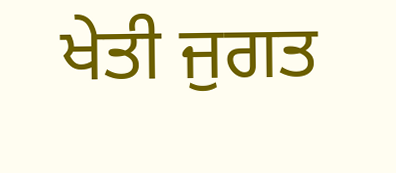ਖੇਤੀ ਜੁਗਤ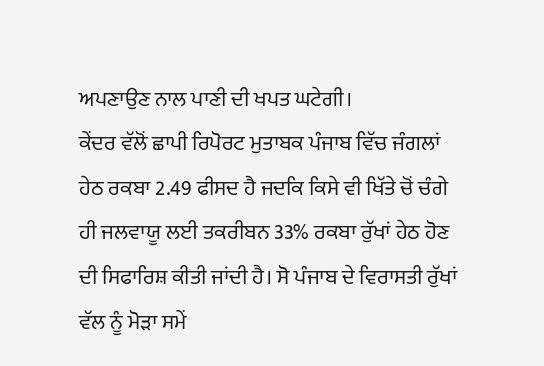ਅਪਣਾਉਣ ਨਾਲ ਪਾਣੀ ਦੀ ਖਪਤ ਘਟੇਗੀ।
ਕੇਂਦਰ ਵੱਲੋਂ ਛਾਪੀ ਰਿਪੋਰਟ ਮੁਤਾਬਕ ਪੰਜਾਬ ਵਿੱਚ ਜੰਗਲਾਂ ਹੇਠ ਰਕਬਾ 2.49 ਫੀਸਦ ਹੈ ਜਦਕਿ ਕਿਸੇ ਵੀ ਖਿੱਤੇ ਚੋਂ ਚੰਗੇ ਹੀ ਜਲਵਾਯੂ ਲਈ ਤਕਰੀਬਨ 33% ਰਕਬਾ ਰੁੱਖਾਂ ਹੇਠ ਹੋਣ ਦੀ ਸਿਫਾਰਿਸ਼ ਕੀਤੀ ਜਾਂਦੀ ਹੈ। ਸੋ ਪੰਜਾਬ ਦੇ ਵਿਰਾਸਤੀ ਰੁੱਖਾਂ ਵੱਲ ਨੂੰ ਮੋੜਾ ਸਮੇਂ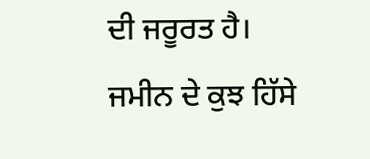ਦੀ ਜਰੂਰਤ ਹੈ। ਜਮੀਨ ਦੇ ਕੁਝ ਹਿੱਸੇ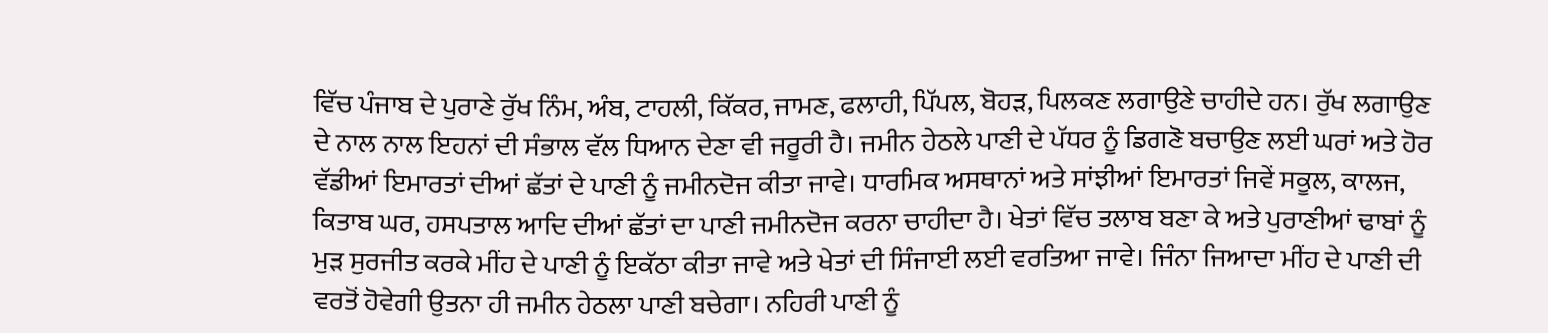ਵਿੱਚ ਪੰਜਾਬ ਦੇ ਪੁਰਾਣੇ ਰੁੱਖ ਨਿੰਮ, ਅੰਬ, ਟਾਹਲੀ, ਕਿੱਕਰ, ਜਾਮਣ, ਫਲਾਹੀ, ਪਿੱਪਲ, ਬੋਹੜ, ਪਿਲਕਣ ਲਗਾਉਣੇ ਚਾਹੀਦੇ ਹਨ। ਰੁੱਖ ਲਗਾਉਣ ਦੇ ਨਾਲ ਨਾਲ ਇਹਨਾਂ ਦੀ ਸੰਭਾਲ ਵੱਲ ਧਿਆਨ ਦੇਣਾ ਵੀ ਜਰੂਰੀ ਹੈ। ਜਮੀਨ ਹੇਠਲੇ ਪਾਣੀ ਦੇ ਪੱਧਰ ਨੂੰ ਡਿਗਣੋ ਬਚਾਉਣ ਲਈ ਘਰਾਂ ਅਤੇ ਹੋਰ ਵੱਡੀਆਂ ਇਮਾਰਤਾਂ ਦੀਆਂ ਛੱਤਾਂ ਦੇ ਪਾਣੀ ਨੂੰ ਜਮੀਨਦੋਜ ਕੀਤਾ ਜਾਵੇ। ਧਾਰਮਿਕ ਅਸਥਾਨਾਂ ਅਤੇ ਸਾਂਝੀਆਂ ਇਮਾਰਤਾਂ ਜਿਵੇਂ ਸਕੂਲ, ਕਾਲਜ, ਕਿਤਾਬ ਘਰ, ਹਸਪਤਾਲ ਆਦਿ ਦੀਆਂ ਛੱਤਾਂ ਦਾ ਪਾਣੀ ਜਮੀਨਦੋਜ ਕਰਨਾ ਚਾਹੀਦਾ ਹੈ। ਖੇਤਾਂ ਵਿੱਚ ਤਲਾਬ ਬਣਾ ਕੇ ਅਤੇ ਪੁਰਾਣੀਆਂ ਢਾਬਾਂ ਨੂੰ ਮੁੜ ਸੁਰਜੀਤ ਕਰਕੇ ਮੀਂਹ ਦੇ ਪਾਣੀ ਨੂੰ ਇਕੱਠਾ ਕੀਤਾ ਜਾਵੇ ਅਤੇ ਖੇਤਾਂ ਦੀ ਸਿੰਜਾਈ ਲਈ ਵਰਤਿਆ ਜਾਵੇ। ਜਿੰਨਾ ਜਿਆਦਾ ਮੀਂਹ ਦੇ ਪਾਣੀ ਦੀ ਵਰਤੋਂ ਹੋਵੇਗੀ ਉਤਨਾ ਹੀ ਜਮੀਨ ਹੇਠਲਾ ਪਾਣੀ ਬਚੇਗਾ। ਨਹਿਰੀ ਪਾਣੀ ਨੂੰ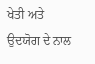ਖੇਤੀ ਅਤੇ ਉਦਯੋਗ ਦੇ ਨਾਲ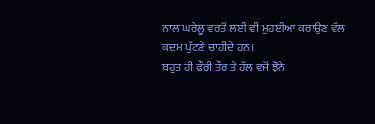ਨਾਲ ਘਰੇਲੂ ਵਰਤੋਂ ਲਈ ਵੀ ਮੁਹਈਆ ਕਰਾਉਣ ਵੱਲ ਕਦਮ ਪੁੱਟਣੇ ਚਾਹੀਦੇ ਹਨ।
ਬਹੁਤ ਹੀ ਫੌਰੀ ਤੌਰ ਤੇ ਹੱਲ ਵਜੋਂ ਝੋਨੇ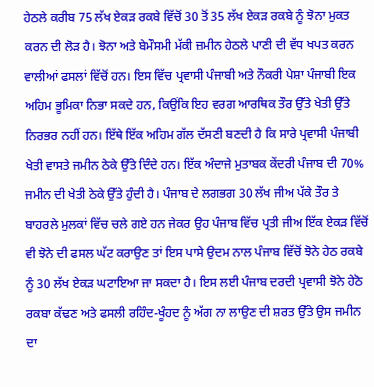ਹੇਠਲੇ ਕਰੀਬ 75 ਲੱਖ ਏਕੜ ਰਕਬੇ ਵਿੱਚੋਂ 30 ਤੋਂ 35 ਲੱਖ ਏਕੜ ਰਕਬੇ ਨੂੰ ਝੋਨਾ ਮੁਕਤ ਕਰਨ ਦੀ ਲੋੜ ਹੈ। ਝੋਨਾ ਅਤੇ ਬੇਮੌਸਮੀ ਮੱਕੀ ਜ਼ਮੀਨ ਹੇਠਲੇ ਪਾਣੀ ਦੀ ਵੱਧ ਖਪਤ ਕਰਨ ਵਾਲੀਆਂ ਫਸਲਾਂ ਵਿੱਚੋਂ ਹਨ। ਇਸ ਵਿੱਚ ਪ੍ਰਵਾਸੀ ਪੰਜਾਬੀ ਅਤੇ ਨੌਕਰੀ ਪੇਸ਼ਾ ਪੰਜਾਬੀ ਇਕ ਅਹਿਮ ਭੂਮਿਕਾ ਨਿਭਾ ਸਕਦੇ ਹਨ, ਕਿਉਂਕਿ ਇਹ ਵਰਗ ਆਰਥਿਕ ਤੌਰ ਉੱਤੇ ਖੇਤੀ ਉੱਤੇ ਨਿਰਭਰ ਨਹੀਂ ਹਨ। ਇੱਥੇ ਇੱਕ ਅਹਿਮ ਗੱਲ ਦੱਸਣੀ ਬਣਦੀ ਹੈ ਕਿ ਸਾਰੇ ਪ੍ਰਵਾਸੀ ਪੰਜਾਬੀ ਖੇਤੀ ਵਾਸਤੇ ਜਮੀਨ ਠੇਕੇ ਉੱਤੇ ਦਿੰਦੇ ਹਨ। ਇੱਕ ਅੰਦਾਜੇ ਮੁਤਾਬਕ ਕੇਂਦਰੀ ਪੰਜਾਬ ਦੀ 70% ਜਮੀਨ ਦੀ ਖੇਤੀ ਠੇਕੇ ਉੱਤੇ ਹੁੰਦੀ ਹੈ। ਪੰਜਾਬ ਦੇ ਲਗਭਗ 30 ਲੱਖ ਜੀਅ ਪੱਕੇ ਤੌਰ ਤੇ ਬਾਹਰਲੇ ਮੁਲਕਾਂ ਵਿੱਚ ਚਲੇ ਗਏ ਹਨ ਜੇਕਰ ਉਹ ਪੰਜਾਬ ਵਿੱਚ ਪ੍ਰਤੀ ਜੀਅ ਇੱਕ ਏਕੜ ਵਿੱਚੋਂ ਵੀ ਝੋਨੇ ਦੀ ਫਸਲ ਘੱਟ ਕਰਾਉਣ ਤਾਂ ਇਸ ਪਾਸੇ ਉਦਮ ਨਾਲ ਪੰਜਾਬ ਵਿੱਚੋਂ ਝੋਨੇ ਹੇਠ ਰਕਬੇ ਨੂੰ 30 ਲੱਖ ਏਕੜ ਘਟਾਇਆ ਜਾ ਸਕਦਾ ਹੈ। ਇਸ ਲਈ ਪੰਜਾਬ ਦਰਦੀ ਪ੍ਰਵਾਸੀ ਝੋਨੇ ਹੇਠੋ ਰਕਬਾ ਕੱਢਣ ਅਤੇ ਫਸਲੀ ਰਹਿੰਦ-ਖੂੰਹਦ ਨੂੰ ਅੱਗ ਨਾ ਲਾਉਣ ਦੀ ਸ਼ਰਤ ਉੱਤੇ ਉਸ ਜਮੀਨ ਦਾ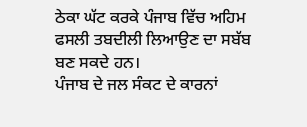ਠੇਕਾ ਘੱਟ ਕਰਕੇ ਪੰਜਾਬ ਵਿੱਚ ਅਹਿਮ ਫਸਲੀ ਤਬਦੀਲੀ ਲਿਆਉਣ ਦਾ ਸਬੱਬ ਬਣ ਸਕਦੇ ਹਨ।
ਪੰਜਾਬ ਦੇ ਜਲ ਸੰਕਟ ਦੇ ਕਾਰਨਾਂ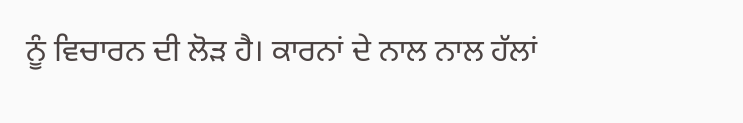ਨੂੰ ਵਿਚਾਰਨ ਦੀ ਲੋੜ ਹੈ। ਕਾਰਨਾਂ ਦੇ ਨਾਲ ਨਾਲ ਹੱਲਾਂ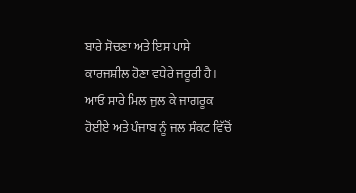ਬਾਰੇ ਸੋਚਣਾ ਅਤੇ ਇਸ ਪਾਸੇ ਕਾਰਜਸ਼ੀਲ ਹੋਣਾ ਵਧੇਰੇ ਜਰੂਰੀ ਹੈ। ਆਓ ਸਾਰੇ ਮਿਲ ਜੁਲ ਕੇ ਜਾਗਰੂਕ ਹੋਈਏ ਅਤੇ ਪੰਜਾਬ ਨੂੰ ਜਲ ਸੰਕਟ ਵਿੱਚੋਂ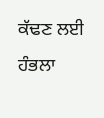ਕੱਢਣ ਲਈ ਹੰਭਲਾ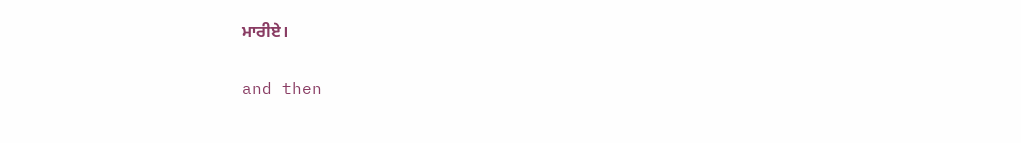ਮਾਰੀਏ।

and then